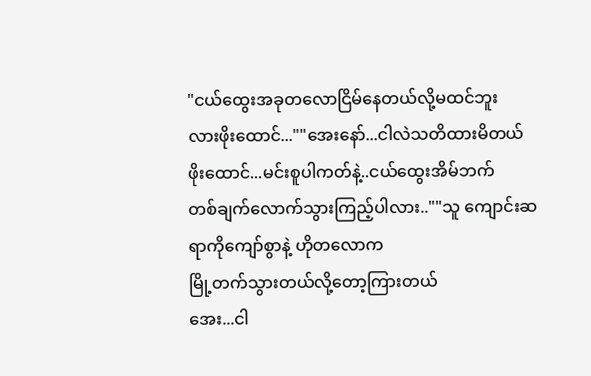"ငယ်ထွေးအခုတလောငြိမ်နေတယ်လို့မထင်ဘူး
လားဖိုးထောင်...""အေးနော်...ငါလဲသတိထားမိတယ်
ဖိုးထောင်...မင်းစူပါကတ်နဲ့..ငယ်ထွေးအိမ်ဘက်
တစ်ချက်လောက်သွားကြည့်ပါလား..""သူ ကျောင်းဆရာကိုကျော်စွာနဲ့ ဟိုတလောက
မြို့တက်သွားတယ်လို့တော့ကြားတယ်
အေး...ငါ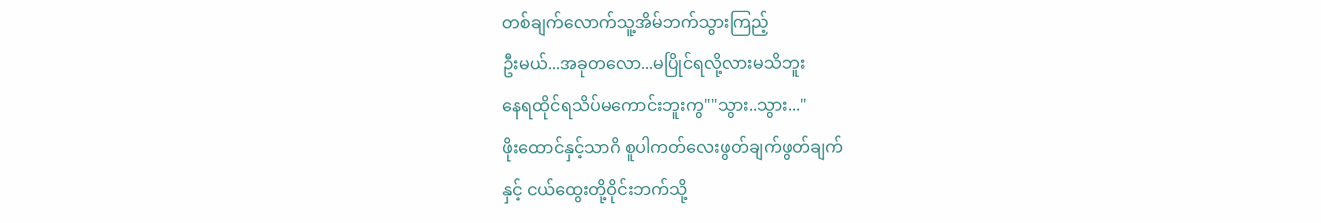တစ်ချက်လောက်သူ့အိမ်ဘက်သွားကြည့်
ဦးမယ်...အခုတလော...မပြိုင်ရလို့လားမသိဘူး
နေရထိုင်ရသိပ်မကောင်းဘူးကွ""သွား..သွား..."
ဖိုးထောင်နှင့်သာဂိ စူပါကတ်လေးဖွတ်ချက်ဖွတ်ချက်
နှင့် ငယ်ထွေးတို့ဝိုင်းဘက်သို့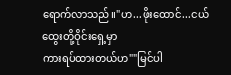ရောက်လာသည်။"ဟ...ဖိုးထောင်...ငယ်ထွေးတို့ဝိုင်းရှေ့မှာ
ကားရပ်ထားတယ်ဟ""မြင်ပါ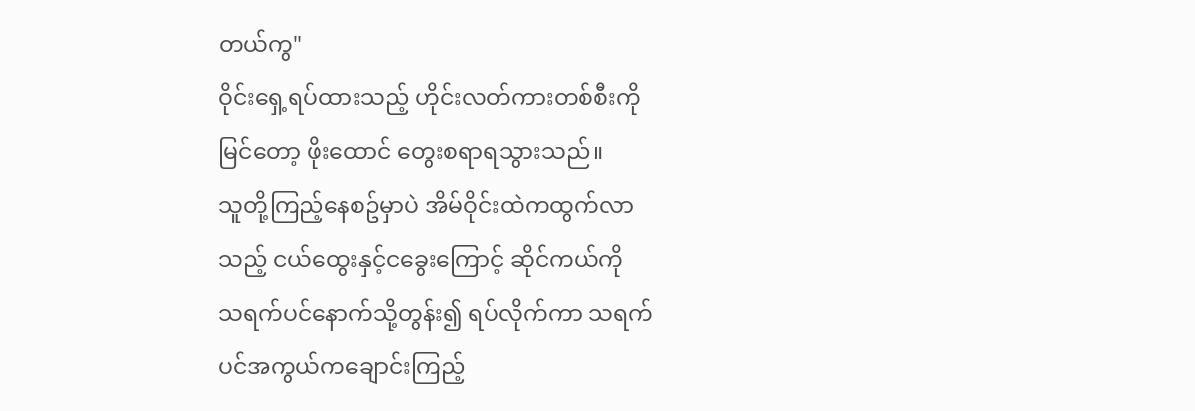တယ်ကွ"
ဝိုင်းရှေ့ရပ်ထားသည့် ဟိုင်းလတ်ကားတစ်စီးကို
မြင်တော့ ဖိုးထောင် တွေးစရာရသွားသည်။
သူတို့ကြည့်နေစဥ်မှာပဲ အိမ်ဝိုင်းထဲကထွက်လာ
သည့် ငယ်ထွေးနှင့်ငခွေးကြောင့် ဆိုင်ကယ်ကို
သရက်ပင်နောက်သို့တွန်း၍ ရပ်လိုက်ကာ သရက်
ပင်အကွယ်ကချောင်းကြည့်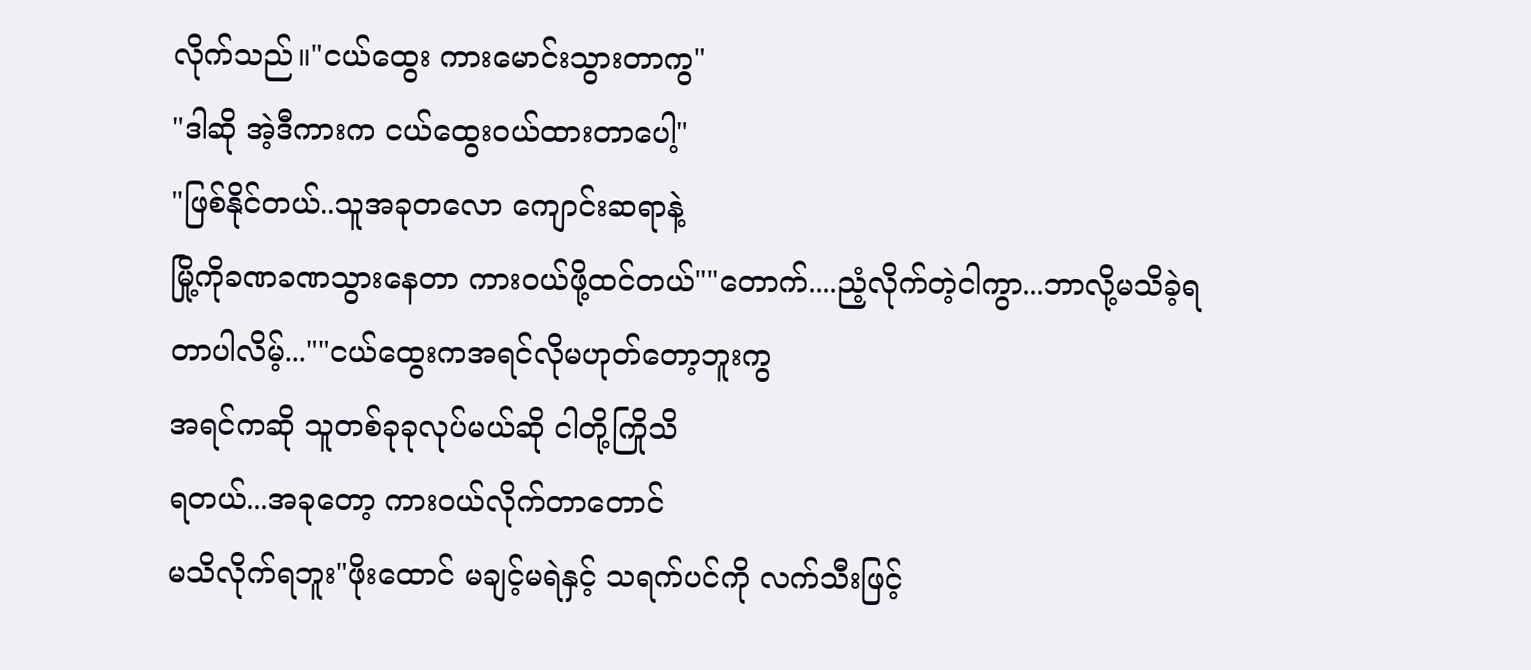လိုက်သည်။"ငယ်ထွေး ကားမောင်းသွားတာကွ"
"ဒါဆို အဲ့ဒီကားက ငယ်ထွေးဝယ်ထားတာပေါ့"
"ဖြစ်နိုင်တယ်..သူအခုတလော ကျောင်းဆရာနဲ့
မြို့ကိုခဏခဏသွားနေတာ ကားဝယ်ဖို့ထင်တယ်""တောက်....ညံ့လိုက်တဲ့ငါကွာ...ဘာလို့မသိခဲ့ရ
တာပါလိမ့်...""ငယ်ထွေးကအရင်လိုမဟုတ်တော့ဘူးကွ
အရင်ကဆို သူတစ်ခုခုလုပ်မယ်ဆို ငါတို့ကြိုသိ
ရတယ်...အခုတော့ ကားဝယ်လိုက်တာတောင်
မသိလိုက်ရဘူး"ဖိုးထောင် မချင့်မရဲနှင့် သရက်ပင်ကို လက်သီးဖြင့်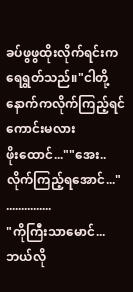ခပ်ဖွဖွထိုးလိုက်ရင်းက ရေရွတ်သည်။"ငါတို့ နောက်ကလိုက်ကြည့်ရင်ကောင်းမလား
ဖိုးထောင်...""အေး..လိုက်ကြည့်ရအောင်..."
...............
"ကိုကြီးသာမောင်...ဘယ်လို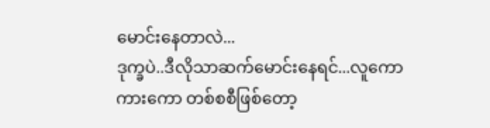မောင်းနေတာလဲ...
ဒုက္ခပဲ..ဒီလိုသာဆက်မောင်းနေရင်...လူကော
ကားကော တစ်စစီဖြစ်တော့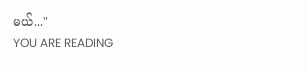မယ်..."
YOU ARE READING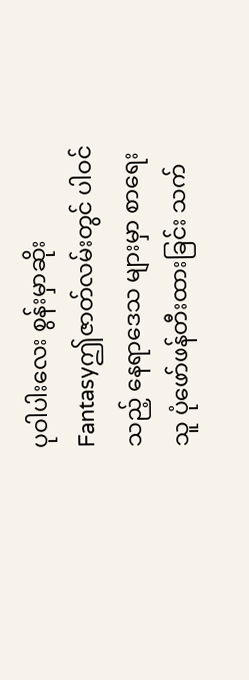ပုဝါပါးလေး စွန်းမှာဆိုး
Fantasyဤဇာတ်လမ်းတွင် ပါဝင်သည့် နေရာဒေသ များမှာ စာရေးသူ ပုံဖော်ဖန်တီးထားခြင်း သက်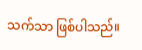သက်သာ ဖြစ်ပါသည်။